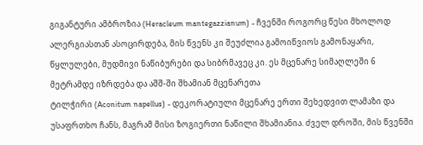გიგანტური ამბროზია (Heracleum mantegazzianum) - ჩვენში როგორც წესი მხოლოდ ალერგიასთან ასოცირდება, მის წვენს კი შეუძლია გამოიწვიოს გამონაყარი, წყლულები, მუდმივი ნაწიბურები და სიბრმავეც კი. ეს მცენარე სიმაღლეში 6 მეტრამდე იზრდება და აშშ-ში შხამიან მცენარეთა
ტილჭირი (Aconitum napellus) - დეკორატიული მცენარე ერთი შეხედვით ლამაზი და უსაფრთხო ჩანს, მაგრამ მისი ზოგიერთი ნაწილი შხამიანია. ძველ დროში, მის წვენში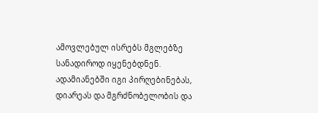ამოვლებულ ისრებს მგლებზე სანადიროდ იყენებდნენ. ადამიანებში იგი პირღებინებას, დიარეას და მგრძნობელობის და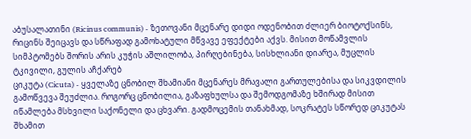აბუსალათინი (Ricinus communis) - ზეთოვანი მცენარე დიდი ოდენობით ძლიერ ბიოტოქსინს, რიცინს შეიცავს და სწრაფად გამოხატული მწვავე ეფექტები აქვს. მისით მოწამვლის სიმპტომებს შორის არის კუჭის აშლილობა, პირღებინება, სისხლიანი დიარეა, მუცლის ტკივილი, გულის აჩქარებ
ციკუტა (Cicuta) - ყველაზე ცნობილ შხამიანი მცენარეს მრავალი გართულებისა და სიკვდილის გამოწვევა შეუძლია. როგორც ცნობილია, გაზაფხულსა და შემოდგომაზე ხშირად მისით იწამლება მსხვილი საქონელი და ცხვარი. გადმოცემის თანახმად, სოკრატეს სწორედ ციკუტას შხამით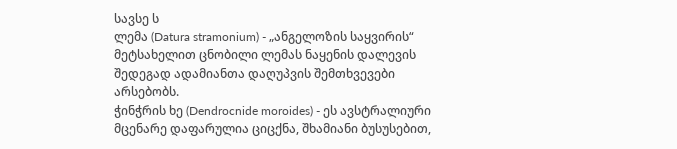სავსე ს
ლემა (Datura stramonium) - „ანგელოზის საყვირის“ მეტსახელით ცნობილი ლემას ნაყენის დალევის შედეგად ადამიანთა დაღუპვის შემთხვევები არსებობს.
ჭინჭრის ხე (Dendrocnide moroides) - ეს ავსტრალიური მცენარე დაფარულია ციცქნა, შხამიანი ბუსუსებით,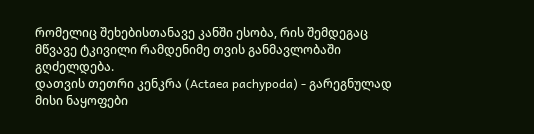რომელიც შეხებისთანავე კანში ესობა, რის შემდეგაც მწვავე ტკივილი რამდენიმე თვის განმავლობაში გღძელდება.
დათვის თეთრი კენკრა (Actaea pachypoda) - გარეგნულად მისი ნაყოფები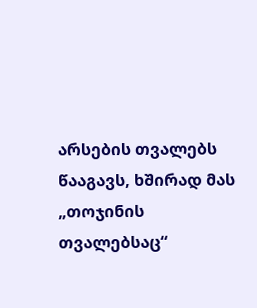არსების თვალებს წააგავს, ხშირად მას „თოჯინის თვალებსაც“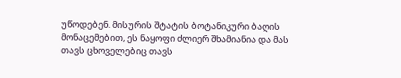უწოდებენ. მისურის შტატის ბოტანიკური ბაღის მონაცემებით, ეს ნაყოფი ძლიერ შხამიანია და მას თავს ცხოველებიც თავს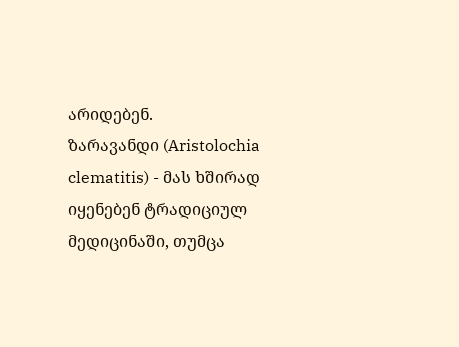არიდებენ.
ზარავანდი (Aristolochia clematitis) - მას ხშირად იყენებენ ტრადიციულ მედიცინაში, თუმცა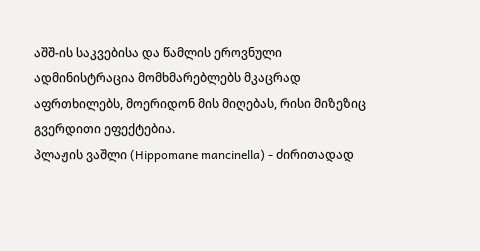აშშ-ის საკვებისა და წამლის ეროვნული ადმინისტრაცია მომხმარებლებს მკაცრად აფრთხილებს, მოერიდონ მის მიღებას, რისი მიზეზიც გვერდითი ეფექტებია.
პლაჟის ვაშლი (Hippomane mancinella) - ძირითადად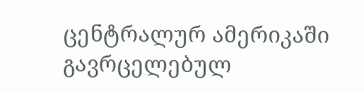ცენტრალურ ამერიკაში გავრცელებულ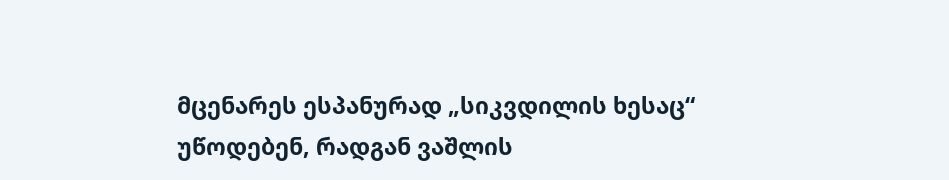მცენარეს ესპანურად „სიკვდილის ხესაც“ უწოდებენ, რადგან ვაშლის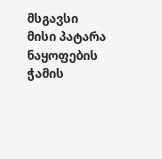მსგავსი მისი პატარა ნაყოფების ჭამის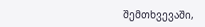შემთხვევაში,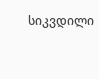სიკვდილი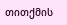თითქმის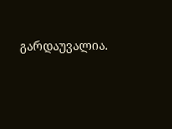გარდაუვალია.